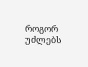როგორ უძლებს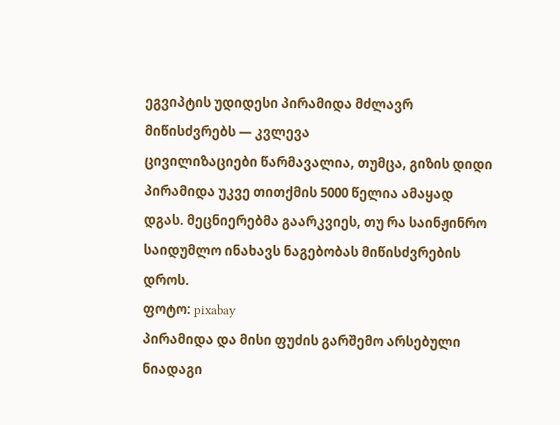ეგვიპტის უდიდესი პირამიდა მძლავრ მიწისძვრებს — კვლევა
ცივილიზაციები წარმავალია, თუმცა, გიზის დიდი პირამიდა უკვე თითქმის 5000 წელია ამაყად დგას. მეცნიერებმა გაარკვიეს, თუ რა საინჟინრო საიდუმლო ინახავს ნაგებობას მიწისძვრების დროს.
ფოტო: pixabay
პირამიდა და მისი ფუძის გარშემო არსებული ნიადაგი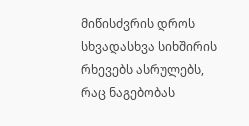მიწისძვრის დროს სხვადასხვა სიხშირის რხევებს ასრულებს, რაც ნაგებობას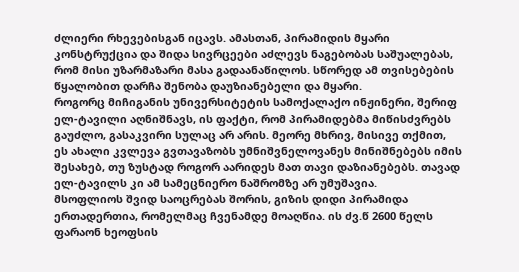ძლიერი რხევებისგან იცავს. ამასთან, პირამიდის მყარი კონსტრუქცია და შიდა სივრცეები აძლევს ნაგებობას საშუალებას, რომ მისი უზარმაზარი მასა გადაანაწილოს. სწორედ ამ თვისებების წყალობით დარჩა შენობა დაუზიანებელი და მყარი.
როგორც მიჩიგანის უნივერსიტეტის სამოქალაქო ინჟინერი, შერიფ ელ-ტავილი აღნიშნავს, ის ფაქტი, რომ პირამიდებმა მიწისძვრებს გაუძლო, გასაკვირი სულაც არ არის. მეორე მხრივ, მისივე თქმით, ეს ახალი კვლევა გვთავაზობს უმნიშვნელოვანეს მინიშნებებს იმის შესახებ, თუ ზუსტად როგორ აარიდეს მათ თავი დაზიანებებს. თავად ელ-ტავილს კი ამ სამეცნიერო ნაშრომზე არ უმუშავია.
მსოფლიოს შვიდ საოცრებას შორის, გიზის დიდი პირამიდა ერთადერთია, რომელმაც ჩვენამდე მოაღწია. ის ძვ.წ 2600 წელს ფარაონ ხეოფსის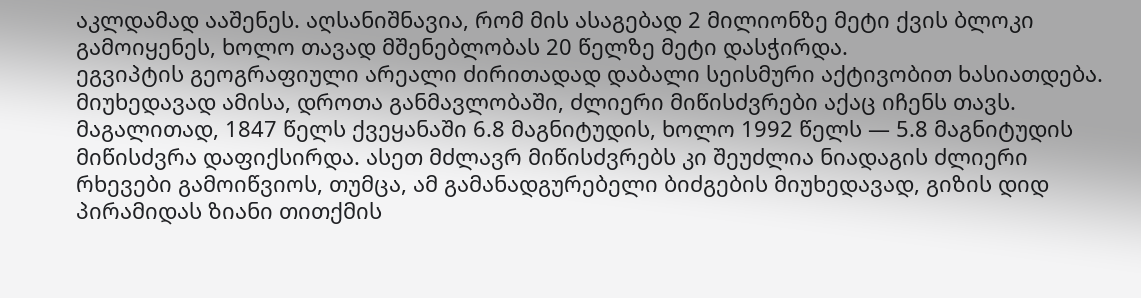აკლდამად ააშენეს. აღსანიშნავია, რომ მის ასაგებად 2 მილიონზე მეტი ქვის ბლოკი გამოიყენეს, ხოლო თავად მშენებლობას 20 წელზე მეტი დასჭირდა.
ეგვიპტის გეოგრაფიული არეალი ძირითადად დაბალი სეისმური აქტივობით ხასიათდება. მიუხედავად ამისა, დროთა განმავლობაში, ძლიერი მიწისძვრები აქაც იჩენს თავს. მაგალითად, 1847 წელს ქვეყანაში 6.8 მაგნიტუდის, ხოლო 1992 წელს — 5.8 მაგნიტუდის მიწისძვრა დაფიქსირდა. ასეთ მძლავრ მიწისძვრებს კი შეუძლია ნიადაგის ძლიერი რხევები გამოიწვიოს, თუმცა, ამ გამანადგურებელი ბიძგების მიუხედავად, გიზის დიდ პირამიდას ზიანი თითქმის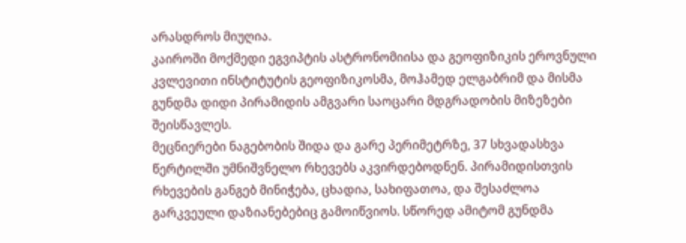არასდროს მიუღია.
კაიროში მოქმედი ეგვიპტის ასტრონომიისა და გეოფიზიკის ეროვნული კვლევითი ინსტიტუტის გეოფიზიკოსმა, მოჰამედ ელგაბრიმ და მისმა გუნდმა დიდი პირამიდის ამგვარი საოცარი მდგრადობის მიზეზები შეისწავლეს.
მეცნიერები ნაგებობის შიდა და გარე პერიმეტრზე, 37 სხვადასხვა წერტილში უმნიშვნელო რხევებს აკვირდებოდნენ. პირამიდისთვის რხევების განგებ მინიჭება, ცხადია, სახიფათოა, და შესაძლოა გარკვეული დაზიანებებიც გამოიწვიოს. სწორედ ამიტომ გუნდმა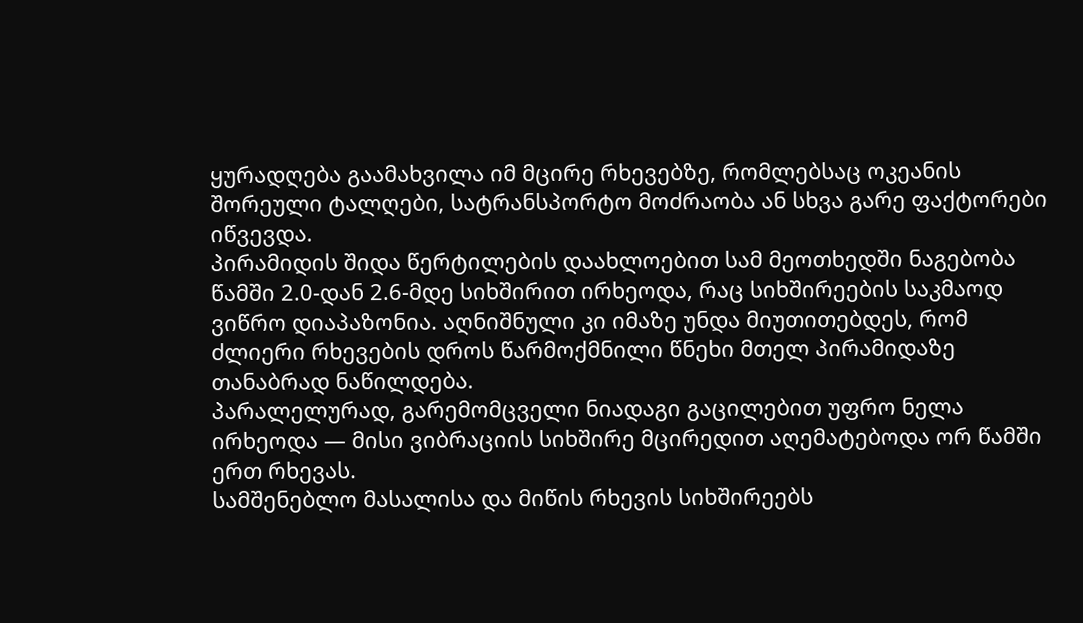ყურადღება გაამახვილა იმ მცირე რხევებზე, რომლებსაც ოკეანის შორეული ტალღები, სატრანსპორტო მოძრაობა ან სხვა გარე ფაქტორები იწვევდა.
პირამიდის შიდა წერტილების დაახლოებით სამ მეოთხედში ნაგებობა წამში 2.0-დან 2.6-მდე სიხშირით ირხეოდა, რაც სიხშირეების საკმაოდ ვიწრო დიაპაზონია. აღნიშნული კი იმაზე უნდა მიუთითებდეს, რომ ძლიერი რხევების დროს წარმოქმნილი წნეხი მთელ პირამიდაზე თანაბრად ნაწილდება.
პარალელურად, გარემომცველი ნიადაგი გაცილებით უფრო ნელა ირხეოდა — მისი ვიბრაციის სიხშირე მცირედით აღემატებოდა ორ წამში ერთ რხევას.
სამშენებლო მასალისა და მიწის რხევის სიხშირეებს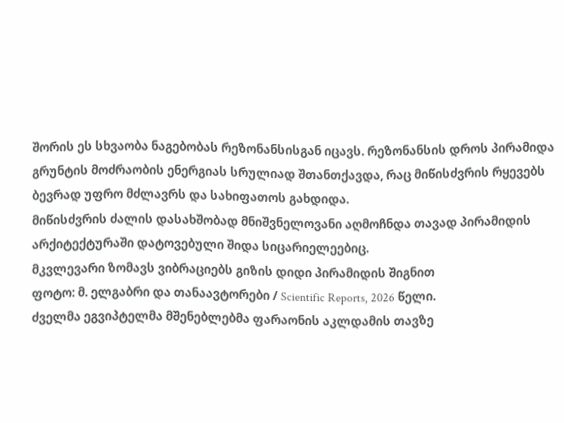შორის ეს სხვაობა ნაგებობას რეზონანსისგან იცავს. რეზონანსის დროს პირამიდა გრუნტის მოძრაობის ენერგიას სრულიად შთანთქავდა, რაც მიწისძვრის რყევებს ბევრად უფრო მძლავრს და სახიფათოს გახდიდა.
მიწისძვრის ძალის დასახშობად მნიშვნელოვანი აღმოჩნდა თავად პირამიდის არქიტექტურაში დატოვებული შიდა სიცარიელეებიც.
მკვლევარი ზომავს ვიბრაციებს გიზის დიდი პირამიდის შიგნით
ფოტო: მ. ელგაბრი და თანაავტორები / Scientific Reports, 2026 წელი.
ძველმა ეგვიპტელმა მშენებლებმა ფარაონის აკლდამის თავზე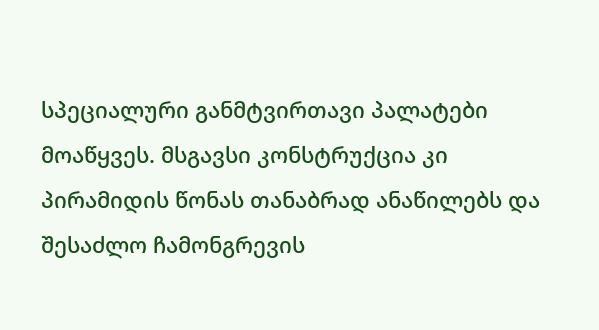სპეციალური განმტვირთავი პალატები მოაწყვეს. მსგავსი კონსტრუქცია კი პირამიდის წონას თანაბრად ანაწილებს და შესაძლო ჩამონგრევის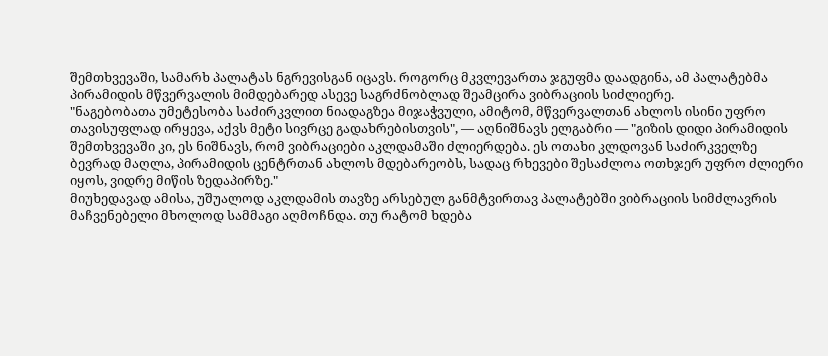შემთხვევაში, სამარხ პალატას ნგრევისგან იცავს. როგორც მკვლევართა ჯგუფმა დაადგინა, ამ პალატებმა პირამიდის მწვერვალის მიმდებარედ ასევე საგრძნობლად შეამცირა ვიბრაციის სიძლიერე.
"ნაგებობათა უმეტესობა საძირკვლით ნიადაგზეა მიჯაჭვული, ამიტომ, მწვერვალთან ახლოს ისინი უფრო თავისუფლად ირყევა, აქვს მეტი სივრცე გადახრებისთვის", — აღნიშნავს ელგაბრი — "გიზის დიდი პირამიდის შემთხვევაში კი, ეს ნიშნავს, რომ ვიბრაციები აკლდამაში ძლიერდება. ეს ოთახი კლდოვან საძირკველზე ბევრად მაღლა, პირამიდის ცენტრთან ახლოს მდებარეობს, სადაც რხევები შესაძლოა ოთხჯერ უფრო ძლიერი იყოს, ვიდრე მიწის ზედაპირზე."
მიუხედავად ამისა, უშუალოდ აკლდამის თავზე არსებულ განმტვირთავ პალატებში ვიბრაციის სიმძლავრის მაჩვენებელი მხოლოდ სამმაგი აღმოჩნდა. თუ რატომ ხდება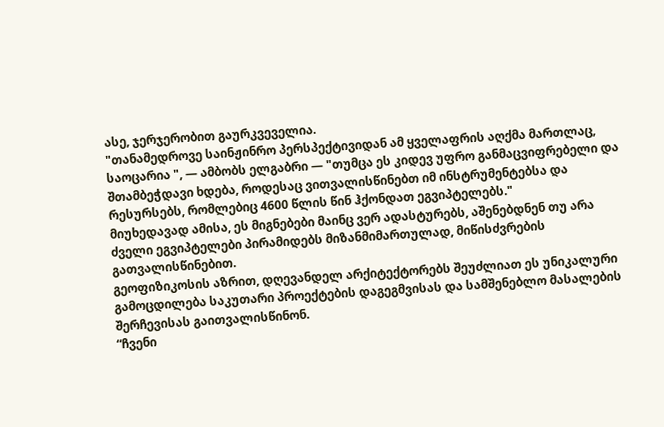ასე, ჯერჯერობით გაურკვეველია.
"თანამედროვე საინჟინრო პერსპექტივიდან ამ ყველაფრის აღქმა მართლაც, საოცარია ", — ამბობს ელგაბრი — "თუმცა ეს კიდევ უფრო განმაცვიფრებელი და შთამბეჭდავი ხდება, როდესაც ვითვალისწინებთ იმ ინსტრუმენტებსა და რესურსებს, რომლებიც 4600 წლის წინ ჰქონდათ ეგვიპტელებს."
მიუხედავად ამისა, ეს მიგნებები მაინც ვერ ადასტურებს, აშენებდნენ თუ არა ძველი ეგვიპტელები პირამიდებს მიზანმიმართულად, მიწისძვრების გათვალისწინებით.
გეოფიზიკოსის აზრით, დღევანდელ არქიტექტორებს შეუძლიათ ეს უნიკალური გამოცდილება საკუთარი პროექტების დაგეგმვისას და სამშენებლო მასალების შერჩევისას გაითვალისწინონ.
“ჩვენი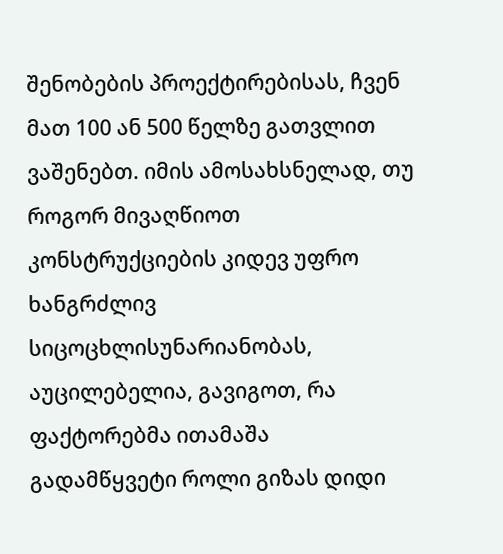შენობების პროექტირებისას, ჩვენ მათ 100 ან 500 წელზე გათვლით ვაშენებთ. იმის ამოსახსნელად, თუ როგორ მივაღწიოთ კონსტრუქციების კიდევ უფრო ხანგრძლივ სიცოცხლისუნარიანობას, აუცილებელია, გავიგოთ, რა ფაქტორებმა ითამაშა გადამწყვეტი როლი გიზას დიდი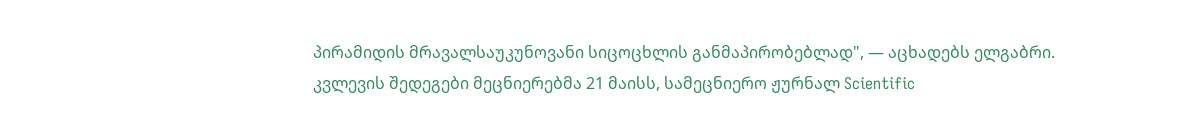პირამიდის მრავალსაუკუნოვანი სიცოცხლის განმაპირობებლად", — აცხადებს ელგაბრი.
კვლევის შედეგები მეცნიერებმა 21 მაისს, სამეცნიერო ჟურნალ Scientific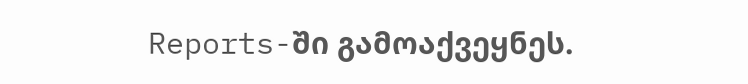Reports-ში გამოაქვეყნეს.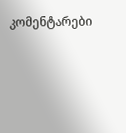კომენტარები